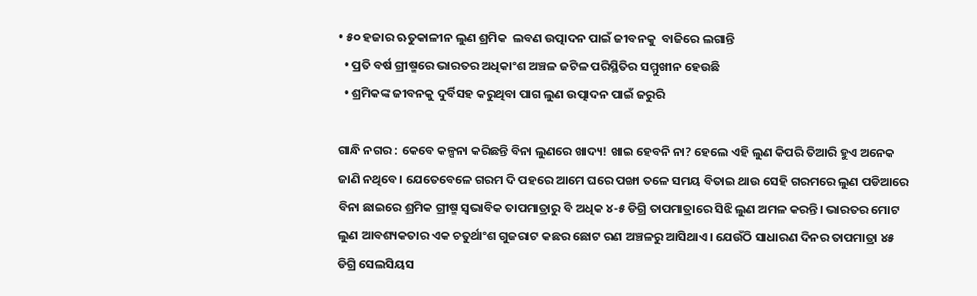• ୫୦ ହଜାର ଋତୁକାଳୀନ ଲୁଣ ଶ୍ରମିକ  ଲବଣ ଉତ୍ପାଦନ ପାଇଁ ଜୀବନକୁ  ବାଜିରେ ଲଗାନ୍ତି
  • ପ୍ରତି ବର୍ଷ ଗ୍ରୀଷ୍ମରେ ଭାରତର ଅଧିକାଂଶ ଅଞ୍ଚଳ ଜଟିଳ ପରିସ୍ଥିତିର ସମ୍ମୁଖୀନ ହେଉଛି
  • ଶ୍ରମିକଙ୍କ ଜୀବନକୁ ଦୁର୍ବିସହ କରୁଥିବା ପାଗ ଲୁଣ ଉତ୍ପାଦନ ପାଇଁ ଜରୁରି

ଗାନ୍ଧି ନଗର : କେବେ କଳ୍ପନା କରିଛନ୍ତି ବିନା ଲୁଣରେ ଖାଦ୍ୟ! ଖାଇ ହେବନି ନା? ହେଲେ ଏହି ଲୁଣ କିପରି ତିଆରି ହୁଏ ଅନେକ ଜାଣି ନଥିବେ। ଯେତେବେଳେ ଗରମ ଦି ପହରେ ଆମେ ଘରେ ପଙ୍ଖା ତଳେ ସମୟ ବିତାଇ ଥାଉ ସେହି ଗରମରେ ଲୁଣ ପଡିଆରେ ବିନା ଛାଇରେ ଶ୍ରମିକ ଗ୍ରୀଷ୍ମ ସ୍ୱଭାବିକ ତାପମାତ୍ରାରୁ ବି ଅଧିକ ୪-୫ ଡିଗ୍ରି ତାପମାତ୍ରାରେ ସିଝି ଲୁଣ ଅମଳ କରନ୍ତି। ଭାରତର ମୋଟ ଲୁଣ ଆବଶ୍ୟକତାର ଏକ ଚତୁର୍ଥାଂଶ ଗୁଜରାଟ କଛର ଛୋଟ ରଣ ଅଞ୍ଚଳରୁ ଆସିଥାଏ। ଯେଉଁଠି ସାଧାରଣ ଦିନର ତାପମାତ୍ରା ୪୫ ଡିଗ୍ରି ସେଲସିୟସ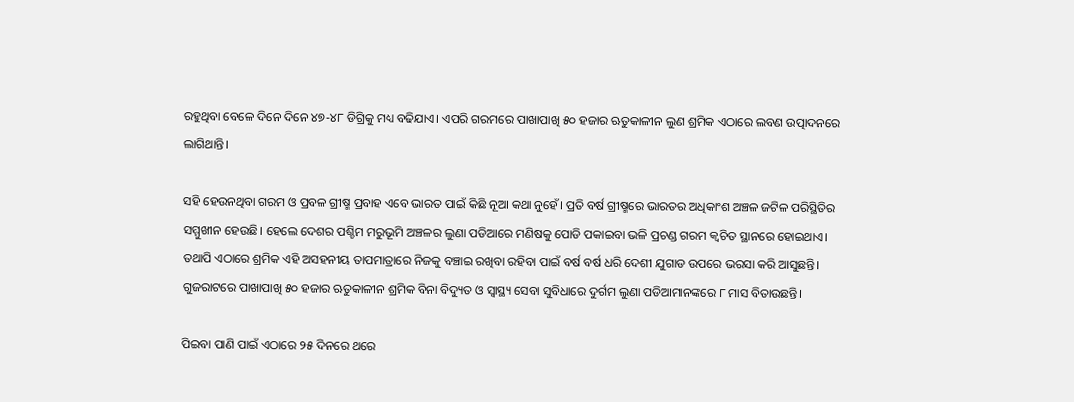ରହୁଥିବା ବେଳେ ଦିନେ ଦିନେ ୪୭-୪୮ ଡିଗ୍ରିକୁ ମଧ୍ୟ ବଢିଯାଏ। ଏପରି ଗରମରେ ପାଖାପାଖି ୫୦ ହଜାର ଋତୁକାଳୀନ ଲୁଣ ଶ୍ରମିକ ଏଠାରେ ଲବଣ ଉତ୍ପାଦନରେ ଲାଗିଥାନ୍ତି।

ସହି ହେଉନଥିବା ଗରମ ଓ ପ୍ରବଳ ଗ୍ରୀଷ୍ମ ପ୍ରବାହ ଏବେ ଭାରତ ପାଇଁ କିଛି ନୂଆ କଥା ନୁହେଁ। ପ୍ରତି ବର୍ଷ ଗ୍ରୀଷ୍ମରେ ଭାରତର ଅଧିକାଂଶ ଅଞ୍ଚଳ ଜଟିଳ ପରିସ୍ଥିତିର ସମ୍ମୁଖୀନ ହେଉଛି। ହେଲେ ଦେଶର ପଶ୍ଚିମ ମରୁଭୂମି ଅଞ୍ଚଳର ଲୁଣା ପଡିଆରେ ମଣିଷକୁ ପୋଡି ପକାଇବା ଭଳି ପ୍ରଚଣ୍ଡ ଗରମ କ୍ୱଚିତ ସ୍ଥାନରେ ହୋଇଥାଏ। ତଥାପି ଏଠାରେ ଶ୍ରମିକ ଏହି ଅସହନୀୟ ତାପମାତ୍ରାରେ ନିଜକୁ ବଞ୍ଚାଇ ରଖିବା ରହିବା ପାଇଁ ବର୍ଷ ବର୍ଷ ଧରି ଦେଶୀ ଯୁଗାଡ ଉପରେ ଭରସା କରି ଆସୁଛନ୍ତି। ଗୁଜରାଟରେ ପାଖାପାଖି ୫୦ ହଜାର ଋତୁକାଳୀନ ଶ୍ରମିକ ବିନା ବିଦ୍ୟୁତ ଓ ସ୍ୱାସ୍ଥ୍ୟ ସେବା ସୁବିଧାରେ ଦୁର୍ଗମ ଲୁଣା ପଡିଆମାନଙ୍କରେ ୮ ମାସ ବିତାଉଛନ୍ତି।

ପିଇବା ପାଣି ପାଇଁ ଏଠାରେ ୨୫ ଦିନରେ ଥରେ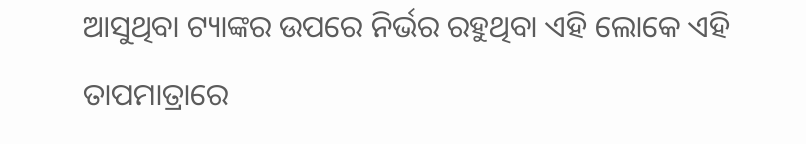ଆସୁଥିବା ଟ୍ୟାଙ୍କର ଉପରେ ନିର୍ଭର ରହୁଥିବା ଏହି ଲୋକେ ଏହି ତାପମାତ୍ରାରେ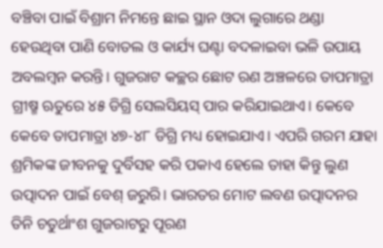ବଞ୍ଚିବା ପାଇଁ ବିଶ୍ରାମ ନିମନ୍ତେ ଛାଇ ସ୍ଥାନ ଓଦା ଲୁଗାରେ ଥଣ୍ଡା ହେଉଥିବା ପାଣି ବୋତଲ ଓ କାର୍ଯ୍ୟ ଘଣ୍ଟା ବଦଳାଇବା ଭଳି ଉପାୟ ଅବଲମ୍ବନ କରନ୍ତି। ଗୁଜରାଟ କଚ୍ଛର ଛୋଟ ରଣ ଅଞ୍ଚଳରେ ତାପମାତ୍ରା ଗ୍ରୀଷ୍ମ ଋତୁରେ ୪୫ ଡିଗ୍ରି ସେଲସିୟସ୍ ପାର କରିଯାଇଥାଏ। କେବେ କେବେ ତାପମାତ୍ରା ୪୭-୪୮ ଡିଗ୍ରି ମଧ୍ୟ ହୋଇଯାଏ। ଏପରି ଗରମ ଯାହା ଶ୍ରମିକଙ୍କ ଜୀବନକୁ ଦୁର୍ବିସହ କରି ପକାଏ ହେଲେ ତାହା କିନ୍ତୁ ଲୁଣ ଉତ୍ପାଦନ ପାଇଁ ବେଶ୍ ଜରୁରି। ଭାରତର ମୋଟ ଲବଣ ଉତ୍ପାଦନର ତିନି ଚତୁର୍ଥାଂଶ ଗୁଜରାଟରୁ ପୂରଣ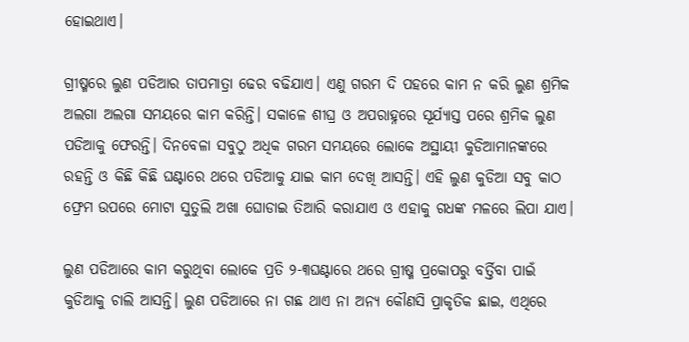ହୋଇଥାଏ।

ଗ୍ରୀଷ୍ମରେ ଲୁଣ ପଡିଆର ତାପମାତ୍ରା ଢେର ବଢିଯାଏ। ଏଣୁ ଗରମ ଦି ପହରେ କାମ ନ କରି ଲୁଣ ଶ୍ରମିକ ଅଲଗା ଅଲଗା ସମୟରେ କାମ କରିନ୍ତି। ସକାଳେ ଶୀଘ୍ର ଓ ଅପରାହ୍ନରେ ସୂର୍ଯ୍ୟାସ୍ତ ପରେ ଶ୍ରମିକ ଲୁଣ ପଡିଆକୁ ଫେରନ୍ତି। ଦିନବେଳା ସବୁଠୁ ଅଧିକ ଗରମ ସମୟରେ ଲୋକେ ଅସ୍ଥାୟୀ କୁଡିଆମାନଙ୍କରେ ରହନ୍ତି ଓ କିଛି କିଛି ଘଣ୍ଟାରେ ଥରେ ପଡିଆକୁ ଯାଇ କାମ ଦେଖି ଆସନ୍ତି। ଏହି ଲୁଣ କୁଡିଆ ସବୁ କାଠ ଫ୍ରେମ ଉପରେ ମୋଟା ସୁତୁଲି ଅଖା ଘୋଡାଇ ତିଆରି କରାଯାଏ ଓ ଏହାକୁ ଗଧଙ୍କ ମଳରେ ଲିପା ଯାଏ।

ଲୁଣ ପଡିଆରେ କାମ କରୁଥିବା ଲୋକେ ପ୍ରତି ୨-୩ଘଣ୍ଟାରେ ଥରେ ଗ୍ରୀଷ୍ମ ପ୍ରକୋପରୁ ବର୍ତ୍ତିବା ପାଇଁ କୁଡିଆକୁ ଚାଲି ଆସନ୍ତି। ଲୁଣ ପଡିଆରେ ନା ଗଛ ଥାଏ ନା ଅନ୍ୟ କୌଣସି ପ୍ରାକୃତିକ ଛାଇ, ଏଥିରେ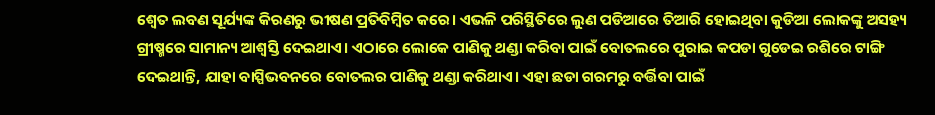ଶ୍ୱେତ ଲବଣ ସୂର୍ଯ୍ୟଙ୍କ କିରଣରୁ ଭୀଷଣ ପ୍ରତିବିମ୍ବିତ କରେ। ଏଭଳି ପରିସ୍ଥିତିରେ ଲୁଣ ପଡିଆରେ ତିଆରି ହୋଇଥିବା କୁଡିଆ ଲୋକଙ୍କୁ ଅସହ୍ୟ ଗ୍ରୀଷ୍ମରେ ସାମାନ୍ୟ ଆଶ୍ୱସ୍ତି ଦେଇଥାଏ। ଏଠାରେ ଲୋକେ ପାଣିକୁ ଥଣ୍ଡା କରିବା ପାଇଁ ବୋତଲରେ ପୁରାଇ କପଡା ଗୁଡେଇ ରଶିରେ ଟାଙ୍ଗି ଦେଇଥାନ୍ତି, ଯାହା ବାସ୍ପିଭବନରେ ବୋତଲର ପାଣିକୁ ଥଣ୍ଡା କରିଥାଏ। ଏହା ଛଡା ଗରମରୁ ବର୍ତ୍ତିବା ପାଇଁ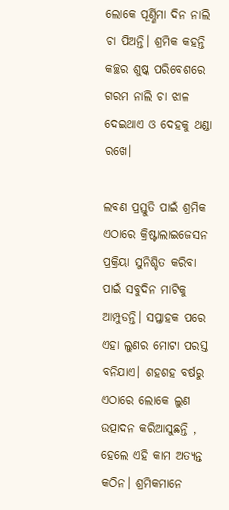ଲୋକେ ପୂର୍ଣ୍ଣିମା ଦିନ ନାଲି ଚା ପିଅନ୍ତି। ଶ୍ରମିକ କହନ୍ତି କଚ୍ଛର ଶୁଷ୍କ ପରିବେଶରେ ଗରମ ନାଲି ଚା ଝାଳ ଦେଇଥାଏ ଓ ଦେହକୁ ଥଣ୍ଡା ରଖେ।

ଲବଣ ପ୍ରସ୍ତୁତି ପାଇଁ ଶ୍ରମିକ ଏଠାରେ କ୍ରିଷ୍ଟାଲାଇଜେସନ ପ୍ରକ୍ରିୟା ସୁନିଶ୍ଚିତ କରିବା ପାଇଁ ସବୁଦିନ ମାଟିକୁ ଆମ୍ପୁଡନ୍ତି। ସପ୍ତାହକ ପରେ ଏହା ଲୁଣର ମୋଟା ପରସ୍ତ ବନିଯାଏ। ଶହଶହ ବର୍ଷରୁ ଏଠାରେ ଲୋକେ ଲୁଣ ଉତ୍ପାଦନ କରିଆସୁଛନ୍ତି , ହେଲେ ଏହି କାମ ଅତ୍ୟନ୍ତ କଠିନ। ଶ୍ରମିକମାନେ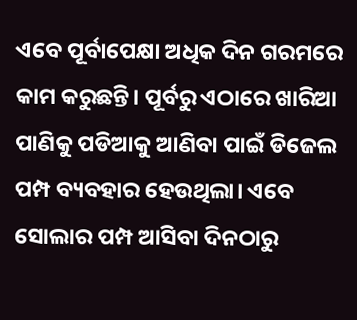ଏବେ ପୂର୍ବାପେକ୍ଷା ଅଧିକ ଦିନ ଗରମରେ କାମ କରୁଛନ୍ତି। ପୂର୍ବରୁ ଏଠାରେ ଖାରିଆ ପାଣିକୁ ପଡିଆକୁ ଆଣିବା ପାଇଁ ଡିଜେଲ ପମ୍ପ ବ୍ୟବହାର ହେଉଥିଲା। ଏବେ ସୋଲାର ପମ୍ପ ଆସିବା ଦିନଠାରୁ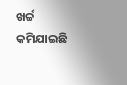ଖର୍ଚ୍ଚ କମିଯାଇଛି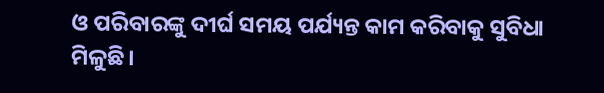ଓ ପରିବାରଙ୍କୁ ଦୀର୍ଘ ସମୟ ପର୍ଯ୍ୟନ୍ତ କାମ କରିବାକୁ ସୁବିଧା ମିଳୁଛି।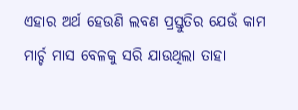ଏହାର ଅର୍ଥ ହେଉଣି ଲବଣ ପ୍ରସ୍ତୁତିର ଯେଉଁ କାମ ମାର୍ଚ୍ଚ ମାସ ବେଳକୁ ସରି ଯାଉଥିଲା ତାହା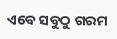ଏବେ ସବୁଠୁ ଗରମ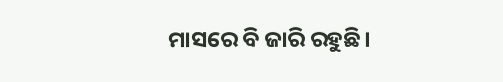ମାସରେ ବି ଜାରି ରହୁଛି।